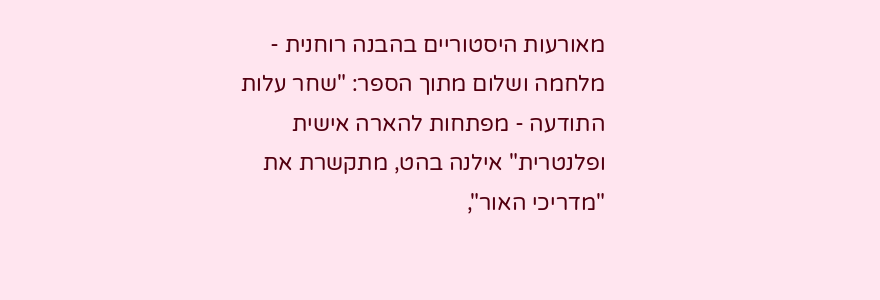מאורעות היסטוריים בהבנה רוחנית - מלחמה ושלום מתוך הספר: "שחר עלות התודעה - מפתחות להארה אישית ופלנטרית" אילנה בהט, מתקשרת את "מדריכי האור",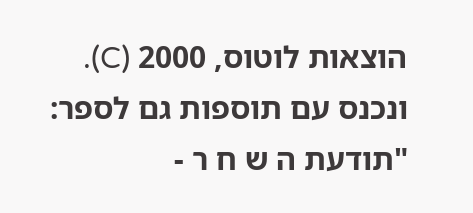הוצאות לוטוס, 2000 (C). ונכנס עם תוספות גם לספר: "תודעת ה ש ח ר -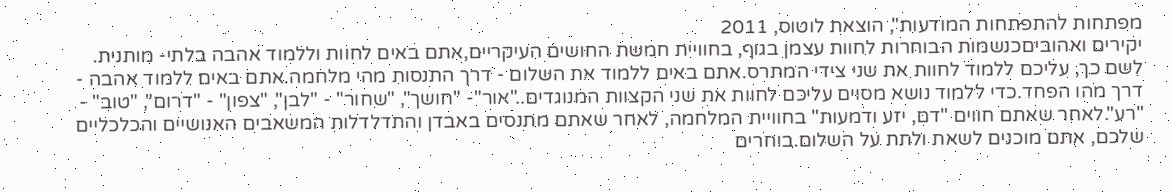מפתחות להתפתחות המודעות", הוצאת לוטוס, 2011
יקירים ואהוביםכנשמות הבוחרות לחוות עצמן בגוף, בחוויית חמשת החושים העיקריים,אתם באים לחוות וללמוד אהבה בלתי- מותנית. לשם כך, עליכם ללמוד לחוות את שני צידי המתרס.אתם באים ללמוד את השלום - דרך התנסות מהי מלחמה.אתם באים ללמוד אהבה - דרך מהו הפחד.כדי ללמוד נושא מסוים עליכם לחוות את שני הקצוות המנוגדים.."אור"- "חושך", "שחור" - "לבן", "צפון" - "דרום", "טוב" - "רע".לאחר שאתם חווים "דם, יזע ודמעות" בחוויית המלחמה, לאחר שאתם מתנסים באבדן והתדלדלות המשאבים האנושיים והכלכליים שלכם, אתם מוכנים לשאת ולתת על השלום.בוחרים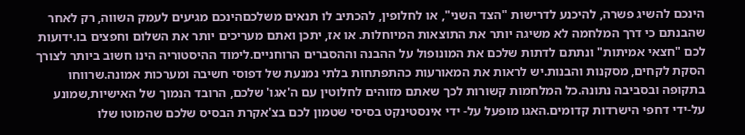הינכם להשיג פשרה, להיכנע לדרישות "הצד השני", או לחלופין, להכתיב לו תנאים משלכםהינכם מגיעים לעמק השווה, רק לאחר שהבנתם כי דרך המלחמה לא משיגה יותר את התוצאות המיוחלות. או אז, יתכן ואתם מעריכים יותר את השלום וחפצים בו.ידועות לכם "חצאי אמיתות" ונתתם לדתות שלכם את המונופול על ההבנה וההסברים הרוחניים.לימוד ההיסטוריה הינו חשוב ביותר לצורך הסקת לקחים, מסקנות והבנות.יש לראות את המאורעות כהתפתחות בלתי נמנעת של דפוסי חשיבה ומערכות אמונה.שרווחו בתקופה ובסביבה נתונה.כל המלחמות קשורות לכך שאתם מזוהים לחלוטין עם ה'אגו' שלכם, הרובד הנמוך של האישיות,שמונע על-ידי דחפי הישרדות קדומים.האגו מופעל על- ידי אינסטינקט בסיסי שטמון לכם בצ'אקרת הבסיס שלכם שהמוטו שלו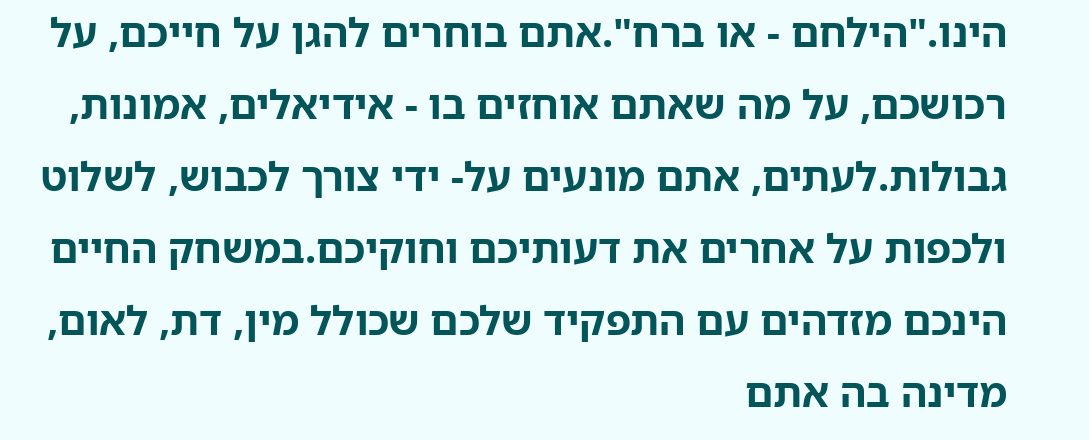הינו."הילחם - או ברח".אתם בוחרים להגן על חייכם, על רכושכם, על מה שאתם אוחזים בו - אידיאלים, אמונות, גבולות.לעתים, אתם מונעים על- ידי צורך לכבוש, לשלוט ולכפות על אחרים את דעותיכם וחוקיכם.במשחק החיים הינכם מזדהים עם התפקיד שלכם שכולל מין, דת, לאום, מדינה בה אתם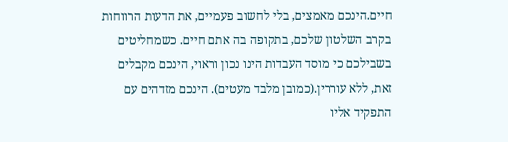חיים.הינכם מאמצים, בלי לחשוב פעמיים, את הדעות הרווחות בקרב השלטון שלכם, בתקופה בה אתם חיים. כשמחליטים בשבילכם כי מוסד העבדות הינו נכון וראוי, הינכם מקבלים זאת, ללא עוררין.(כמובן מלבד מעטים). הינכם מזדהים עם התפקיד אליו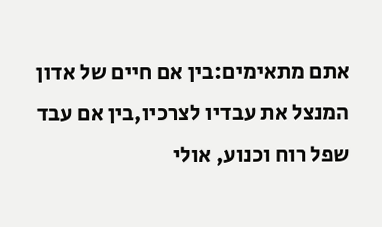אתם מתאימים:בין אם חיים של אדון המנצל את עבדיו לצרכיו,בין אם עבד שפל רוח וכנוע, אולי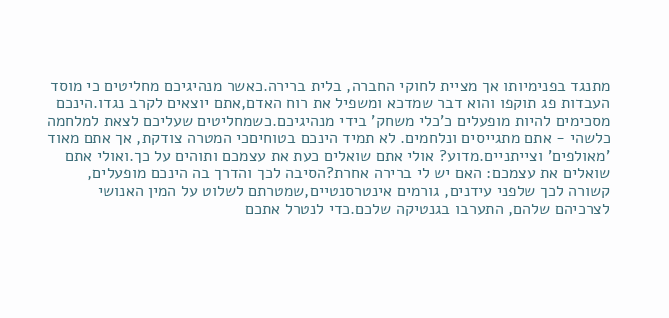מתנגד בפנימיותו אך מציית לחוקי החברה, בלית ברירה.כאשר מנהיגיכם מחליטים כי מוסד העבדות פג תוקפו והוא דבר שמדכא ומשפיל את רוח האדם,אתם יוצאים לקרב נגדו.הינכם מסכימים להיות מופעלים כ'כלי משחק' בידי מנהיגיכם.כשמחליטים שעליכם לצאת למלחמה כלשהי - אתם מתגייסים ונלחמים. לא תמיד הינכם בטוחיםכי המטרה צודקת, אך אתם מאוד 'מאולפים' וצייתניים.מדוע? אולי אתם שואלים כעת את עצמכם ותוהים על כך.ואולי אתם שואלים את עצמכם: האם יש לי ברירה אחרת?הסיבה לכך והדרך בה הינכם מופעלים, קשורה לכך שלפני עידנים, גורמים אינטרסנטיים,שמטרתם לשלוט על המין האנושי לצרכיהם שלהם, התערבו בגנטיקה שלכם.כדי לנטרל אתכם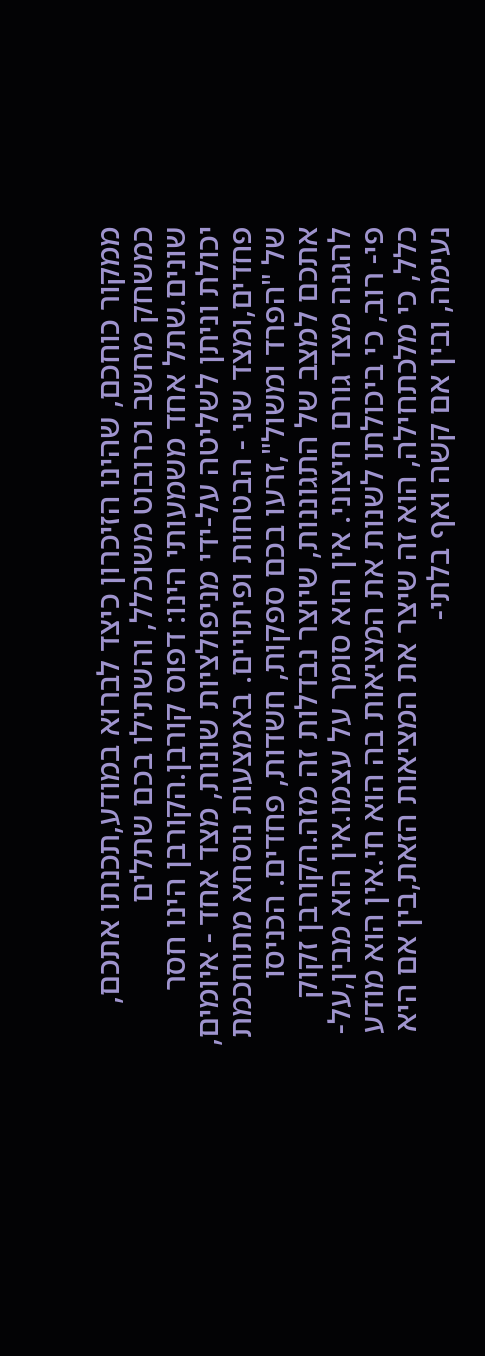ממקור כוחכם, שהינו הזיכרון כיצד לברוא במודע,תכנתו אתכם, כמשחק מחשב וכרובוט משוכלל, והשתילו בכם שתלים שונים.שתל אחד משמעותי הינו: דפוס קורבן.הקורבן הינו חסר יכולת וניתן לשליטה על-ידי מניפולציות שונות, מצד אחד - איומים, פחדים,ומצד שני - הבטחות ופיתויים. באמצעות נוסחא מתוחכמת של "הפרד ומשול",זרעו בכם ספקות, חשדות, פחדים. הכניסו אתכם למצב של התגוננות, שיוצר נבדלות זה מזה.הקורבן זקוק להגנה מצד גורם חיצוני. אין הוא סומך על עצמו.אין הוא מבין,על- פי- רוב, כי ביכולתו לשנות את המציאות בה הוא חי.אין הוא מודע כלל, כי מלכתחילה, הוא זה שיצר את המציאות הזאת,בין אם היא נעימה, ובין אם קשה ואף בלתי-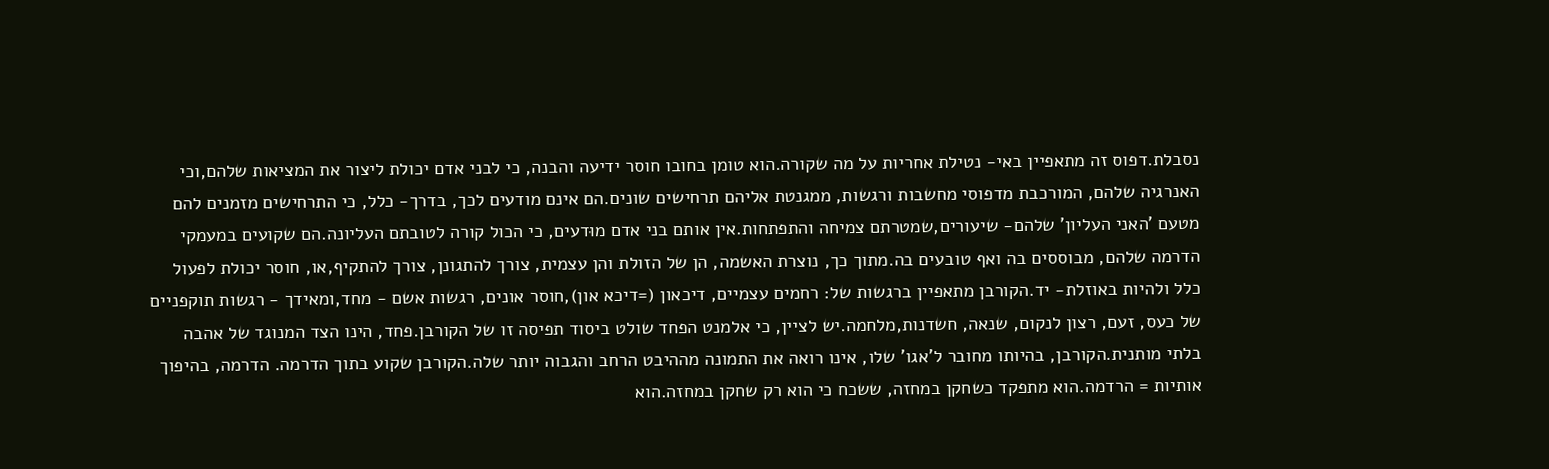נסבלת.דפוס זה מתאפיין באי- נטילת אחריות על מה שקורה.הוא טומן בחובו חוסר ידיעה והבנה, כי לבני אדם יכולת ליצור את המציאות שלהם,וכי האנרגיה שלהם, המורכבת מדפוסי מחשבות ורגשות, ממגנטת אליהם תרחישים שונים.הם אינם מודעים לכך, בדרך- כלל, כי התרחישים מזמנים להם מטעם 'האני העליון' שלהם- שיעורים,שמטרתם צמיחה והתפתחות.אין אותם בני אדם מוּדעים, כי הכול קורה לטובתם העליונה.הם שקועים במעמקי הדרמה שלהם, מבוססים בה ואף טובעים בה.מתוך כך, נוצרת האשמה, הן של הזולת והן עצמית, צורך להתגונן, צורך להתקיף,או, חוסר יכולת לפעול כלל ולהיות באוזלת- יד.הקורבן מתאפיין ברגשות של: רחמים עצמיים, דיכאון (=דיכא און),חוסר אונים, רגשות אשם - מחד,ומאידך - רגשות תוקפניים של כעס, זעם, רצון לנקום, שנאה, חשדנות,מלחמה.יש לציין, כי אלמנט הפחד שולט ביסוד תפיסה זו של הקורבן.פחד, הינו הצד המנוגד של אהבה בלתי מותנית.הקורבן, בהיותו מחובר ל'אגו' שלו, אינו רואה את התמונה מההיבט הרחב והגבוה יותר שלה.הקורבן שקוע בתוך הדרמה. הדרמה, בהיפוך אותיות = הרדמה.הוא מתפקד כשחקן במחזה, ששכח כי הוא רק שחקן במחזה.הוא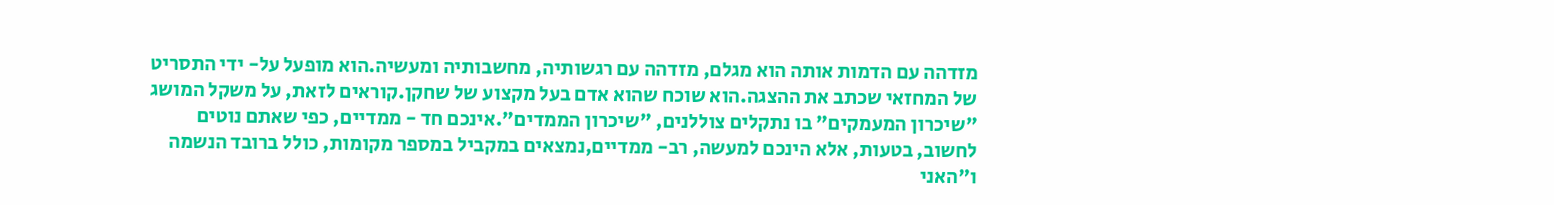מזדהה עם הדמות אותה הוא מגלם, מזדהה עם רגשותיה, מחשבותיה ומעשיה.הוא מופעל על- ידי התסריט של המחזאי שכתב את ההצגה.הוא שוכח שהוא אדם בעל מקצוע של שחקן.קוראים לזאת, על משקל המושג "שיכרון המעמקים" בו נתקלים צוללנים, "שיכרון הממדים".אינכם חד - ממדיים, כפי שאתם נוטים לחשוב, בטעות, אלא הינכם למעשה, רב- ממדיים,נמצאים במקביל במספר מקומות, כולל ברובד הנשמה ו"האני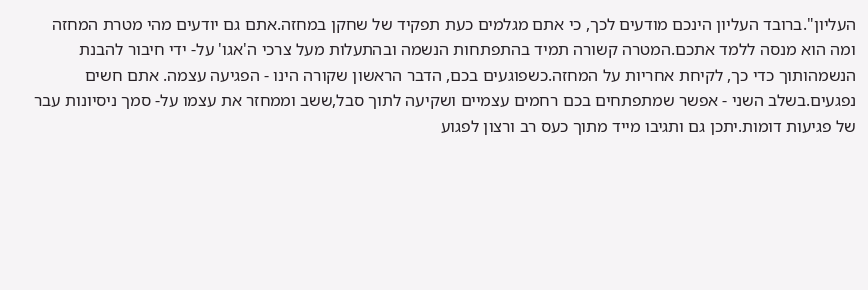העליון".ברובד העליון הינכם מודעים לכך, כי אתם מגלמים כעת תפקיד של שחקן במחזה.אתם גם יודעים מהי מטרת המחזה ומה הוא מנסה ללמד אתכם.המטרה קשורה תמיד בהתפתחות הנשמה ובהתעלות מעל צרכי ה'אגו' על- ידי חיבור להבנת הנשמהותוך כדי כך, לקיחת אחריות על המחזה.כשפוגעים בכם, הדבר הראשון שקורה הינו - הפגיעה עצמה. אתם חשים נפגעים.בשלב השני - אפשר שמתפתחים בכם רחמים עצמיים ושקיעה לתוך סבל,ששב וממחזר את עצמו על- סמך ניסיונות עבר של פגיעות דומות.יתכן גם ותגיבו מייד מתוך כעס רב ורצון לפגוע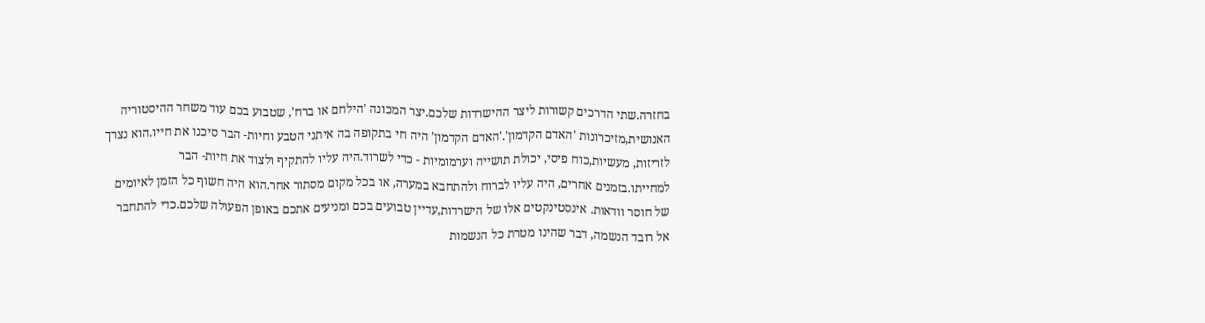בחזרה.שתי הדרכים קשורות ליצר ההישרדות שלכם.יצר המכונה 'הילחם או ברח', שטבוע בכם עוד משחר ההיסטוריה האנושית,מזיכרונות 'האדם הקדמון'.'האדם הקדמון' היה חי בתקופה בה איתני הטבע וחיות- הבר סיכנו את חייו.הוא נצרך לזריזות, מעשיות,כוח פיסי, יכולת תושייה וערמומיות - כדי לשרוד.היה עליו להתקיף ולצוד את חיות- הבר למחייתו.בזמנים אחרים, היה עליו לברוח ולהתחבא במערה, או בכל מקום מסתור אחר.הוא היה חשוף כל הזמן לאיומים של חוסר וודאות. אינסטינקטים אלו של הישרדות,עדיין טבועים בכם ומניעים אתכם באופן הפעולה שלכם.כדי להתחבר אל רובד הנשמה, דבר שהינו מטרת כל הנשמות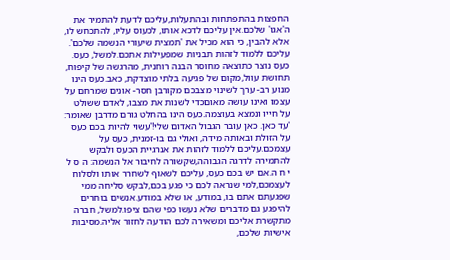החפצות בהתפתחות ובהתעלות,עליכם לדעת להתמיר את ה'אגו' שלכם.אין עליכם לדכא אותו, לכעוס עליו, להתכחש לו, אלא להבין, כי הוא מכיל את 'תמצית שיעורי הנשמה שלכם'. עליכם ללמוד לזהות תבניות שמפעילות אתכם.למשל, כעס. כעס נוצר כתוצאה מחוסר הבנה רוחנית, מהרגשה של קיפוח, תחושת עוול,מקום של פגיעה בלתי מוצדקת, כאב.כעס הינו מנוע רב- ערך לשינוי מצבכם מקורבן חסר- אונים שמרחם על עצמו ואינו עושה מאוםכדי לשנות את מצבו, לאדם ששולט על חייו ונמצא בעוצמה.כעס הינו בהחלט גורם מדרבן שאומר: 'עד כאן. כאן עובר הגבול האדום שלי!'עשוי להיות בכם כעס על הזולת ובאותה מידה, ואולי גם בו-זמנית, כעס על עצמכם.עליכם ללמוד לזהות את אנרגיית הכעס ולבקש להתמירה לדרגה הגבוהה,שקשורה לחיבור אל הנשמה: ה ס ל י ח ה.אם יש בכם כעס, עליכם לשאוף לשחרר אותו ולסלוח לעצמכם,למי שנראה לכם כי פגע בכם,לבקש סליחה ממי שפגעתם אתם בו, במודע, או שלא במודע.אנשים בוחרים להיפגע גם מדברים שלא נעשו כפי שהם ציפו.למשל, חברה מתקשרת אליכם ומשאירה לכם הודעה לחזור אליה.מסיבות אישיות שלכם,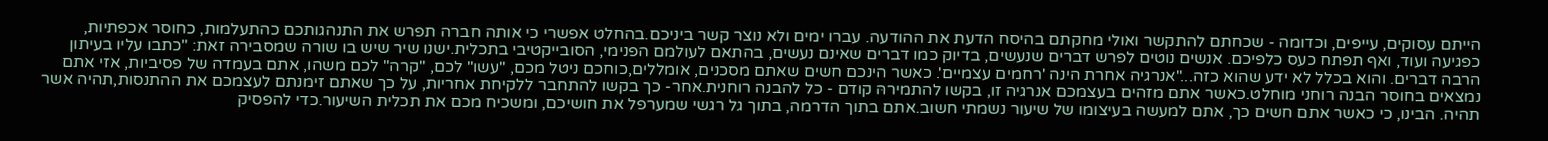הייתם עסוקים, עייפים, וכדומה - שכחתם להתקשר ואולי מחקתם בהיסח הדעת את ההודעה. עברו ימים ולא נוצר קשר ביניכם.בהחלט אפשרי כי אותה חברה תפרש את התנהגותכם כהתעלמות, כחוסר אכפתיות, כפגיעה ועוד, ואף תפתח כעס כלפיכם. אנשים נוטים לפרש דברים שנעשים, בדיוק כמו דברים שאינם נעשים, בהתאם לעולמם הפנימי, הסובייקטיבי בתכלית.ישנו שיר שיש בו שורה שמסבירה זאת: "כתבו עליו בעיתון הרבה דברים. והוא בכלל לא ידע שהוא כזה..."אנרגיה אחרת הינה 'רחמים עצמיים'. כאשר הינכם חשים שאתם מסכנים, אומללים,כוחכם ניטל מכם, "עשו" לכם, "קרה" לכם משהו, אתם בעמדה של פסיביות, אזי אתם נמצאים בחוסר הבנה רוחני מוחלט.כאשר אתם מזהים בעצמכם אנרגיה זו, בקשו להתמירהּ קודם - כל להבנה רוחנית.אחר- כך בקשו להתחבר ללקיחת אחריות, על כך שאתם זימנתם לעצמכם את ההתנסות,תהיה אשר תהיה. הבינו, כי כאשר אתם חשים כך, אתם למעשה בעיצומו של שיעור נשמתי חשוב.אתם בתוך הדרמה, בתוך גל רגשי שמערפל את חושיכם, ומשכיח מכם את תכלית השיעור.כדי להפסיק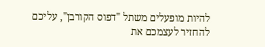להיות מופעלים משתל "דפוס הקורבן", עליכם להחזיר לעצמכם את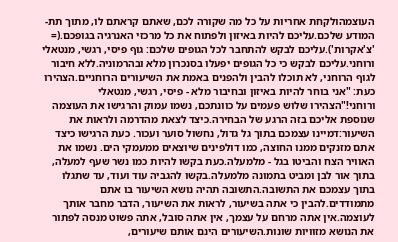העוצמהולקחת אחריות על כל מה שקורה לכם, שאתם קראתם לו, מתוך תת- המודע שלכם.עליכם להיות באיזון ולפתוח את כל מרכזי האנרגיה בגופכם.(= 'צ'אקרות').עליכם לבקש להתחבר לכל הגופים שלכם: גוף פיסי, רגשי, מנטאלי ורוחני.עליכם לבקש כי כל הגופים יפעלו בסנכרון מלא ובהרמוניה.ללא חיבור לגוף הרוחני, לא תוכלו להבין ולהפנים באמת את השיעורים הרוחניים.הצהירו כעת: "אני בוחר להיות באיזון ובחיבור מלא - פיסי, רגשי, מנטאלי ורוחני!"הצהירו שלוש פעמים על כוונתכם, נשמו עמוק והרגישו את העוצמה שנוספת אליכם בזה הרגע של הבחירה.כיצד לצאת מהדרמה ולראות את השיעור:דמיינו עצמכם בתוך גל גדול, נחשול סוער ועכור. כעת הרגישו כיצד אתם מזנקים ממנו החוצה, כמו דולפינים שיוצאים ממעמקי הים. נשמו את האוויר הצח והביטו בגל - מלמעלה.כעת בקשו להיות כמו נשר שעף למעלה, בתוך אור לבן ומביט בתמונה מלמעלה.בקשו להגביה עוד ועוד, עד שתגלו בתוך עצמכם את התשובה.התשובה תהיה נושא השיעור בו אתם מתמודדים.להבין כי אתה בשיעור, לראות את השיעור, הדבר מחבר אותך לעוצמה.אין אתה מרחם על עצמך, אין אתה סובל, אתה פשוט מנסה לפתור את הנושא מזוויות שונות.השיעורים הינם אותם שיעורים,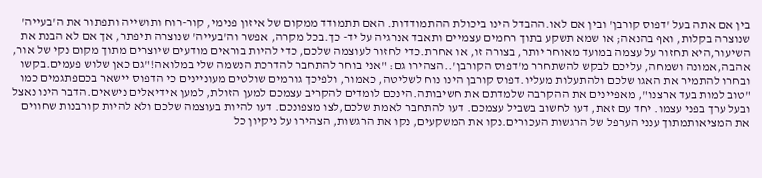בין אם אתה בעל 'דפוס קורבן' ובין אם לאו.ההבדל הינו ביכולת ההתמודדות. האם תתמודד ממקום של איזון פנימי, קור-רוח ותושייה ותפתור את ה'בעייה' שנוצרה בקלות, ואף בהנאה; או שמא תשקע בתוך רחמים עצמיים ותאבד אנרגיה על יד- כך.בכל מקרה, אפשר וה'בעייה' שנוצרה תיפתר, אך אם לא הבנת את השיעור,היא תחזור על עצמה במועד מאוחר יותר, בצורה זו, או אחרת.כדי לחזור לעוצמה שלכם, כדי להיות בוראים מודעים שיוצרים מתוך מקום נקי של אור, אהבה,אמונה ושמחה, עליכם לבקש להשתחרר מ'דפוס הקורבן'..הצהירו גם: "אני בוחר להתחבר להדרכת הנשמה שלי במלואה!"גם כאן שלוש פעמים.בקשו ובחרו להתמיר את האגו שלכם ולהתעלות מעליו.דפוס קורבן הינו נוח לשליטה, כאמור, ולפיכך גורמים שולטים מעוניינים כי הדפוס יישאר בכםפתגמים כמו "טוב למות בעד ארצנו", מאפיינים את ההקרבה שלמדתם את חשיבותה.הינכם לומדים להקריב עצמכם למען הזולת, למען אידיאלים נישאים.הדבר הינו נאצל ובעל ערך בפני עצמו. יחד עם זאת, דעו לחשוב בשביל עצמכם. דעו להתחבר לאמת שלכם,לצו מצפונכם. דעו להיות בעוצמה שלכם ולא להיות קורבנות שחווים את המציאותמתוך ענני הערפל של הרגשות העכורים.נקו את המשקעים, נקו את הרגשות, הצהירו על ניקיון כל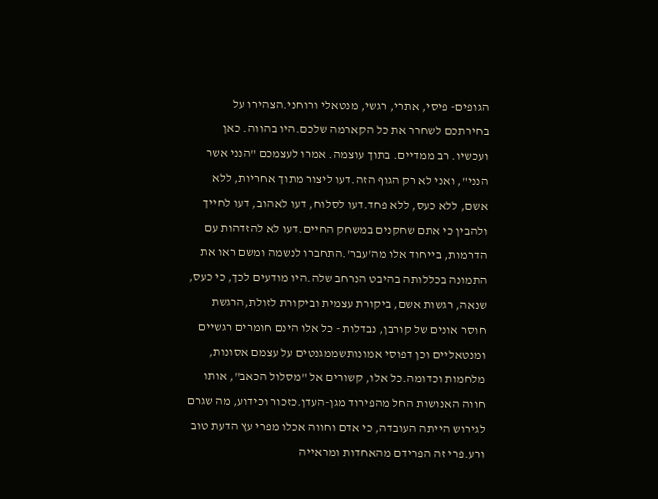הגופים- פיסי, אתרי, רגשי, מנטאלי ורוחני.הצהירו על בחירתכם לשחרר את כל הקארמה שלכם.היו בהווה. כאן ועכשיו. רב ממדיים. בתוך עוצמה. אמרו לעצמכם "הנני אשר הנני", ואני לא רק הגוף הזה.דעו ליצור מתוך אחריות, ללא אשם, ללא כעס, ללא פחד.דעו לסלוח, דעו לאהוב, דעו לחייך ולהבין כי אתם שחקנים במשחק החיים.דעו לא להזדהות עם הדרמות, בייחוד אלו מה'עבר'.התחברו לנשמה ומשם ראו את התמונה בכללותה בהיבט הנרחב שלה.היו מודעים לכך, כי כעס, שנאה, רגשות אשם, ביקורת עצמית וביקורת לזולת,הרגשת חוסר אונים של קורבן, נבדלות - כל אלו הינם חומרים רגשיים ומנטאליים וכן דפוסי אמונותשממגנטים על עצמם אסונות, מלחמות וכדומה.כל אלו, קשורים אל "מסלול הכאב", אותו חווה האנושות החל מהפירוד מגן-העדן.כזכור וכידוע, מה שגרם לגירוש הייתה העובדה, כי אדם וחווה אכלו מפרי עץ הדעת טוב ורע.פרי זה הפרידם מהאחדות ומראייה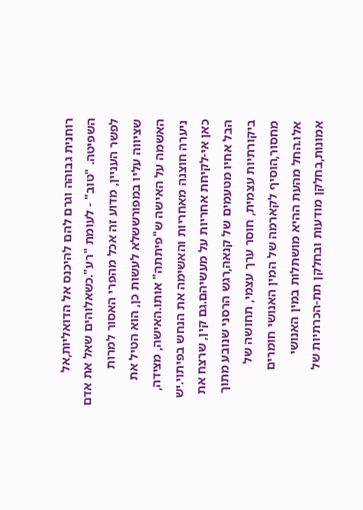רוחנית גבוהה וגרם להם להיכנס אל הדואליות,אל השפיטה. "טוב" - לעומת "רע".כשאלוהים שאל את אדם לפשר העניין, מדוע זה אכל מהפרי האסור למרות שציווה עליו במפורששלא לעשות כן, הוא הטיל את האשמה על האישה ש"פיתתה" אותו.האישה, מצידה, ניערה חוצנה מאחריות והאשימה את הנחש בפיתוי.יש כאן אי-לקיחת אחריות על מעשיהם.גם קין, שרצח את הבל אחיו מטעמים של קנאה,רגש הרסני שנובע מתוך ביקורתיות עצמית, חוסר ערך עצמי, תחושה של מחסור,הוסיף לקארמה של המין האנושי חומרים אלו.החל מהעת ההיא מושתלות במין האנושי אמונות,בחלקן מודעות ובחלקן תת-הכרתיות של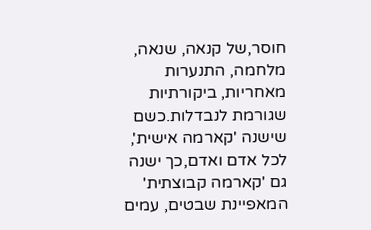חוסר,של קנאה, שנאה, מלחמה, התנערות מאחריות, ביקורתיות שגורמת לנבדלות.כשם שישנה 'קארמה אישית', לכל אדם ואדם,כך ישנה גם 'קארמה קבוצתית' המאפיינת שבטים, עמים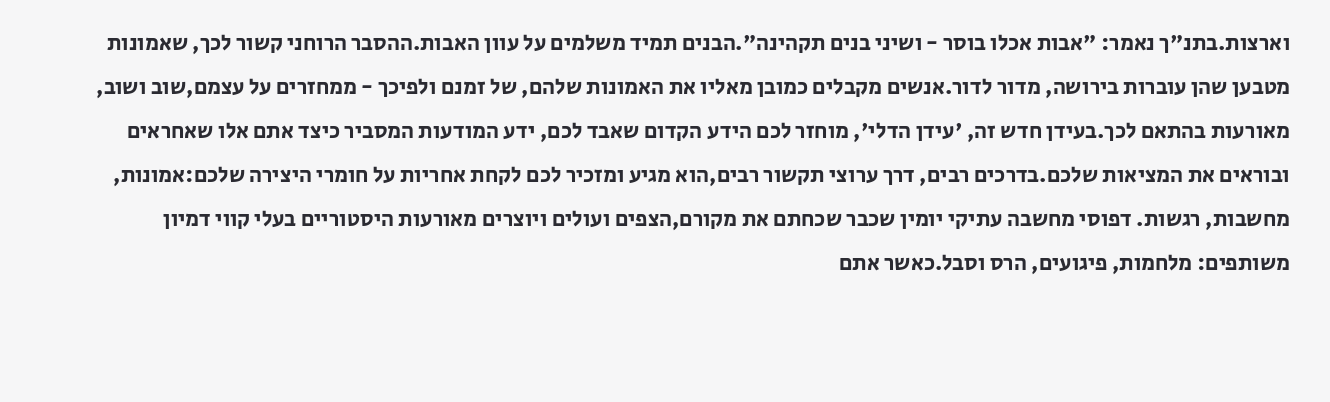וארצות.בתנ"ך נאמר: "אבות אכלו בוסר - ושיני בנים תקהינה".הבנים תמיד משלמים על עוון האבות.ההסבר הרוחני קשור לכך, שאמונות מטבען שהן עוברות בירושה, מדור לדור.אנשים מקבלים כמובן מאליו את האמונות שלהם, של זמנם ולפיכך - ממחזרים על עצמם,שוב ושוב, מאורעות בהתאם לכך.בעידן חדש זה, 'עידן הדלי', מוחזר לכם הידע הקדום שאבד לכם, ידע המודעות המסביר כיצד אתם אלו שאחראים ובוראים את המציאות שלכם.בדרכים רבים, דרך ערוצי תקשור רבים,הוא מגיע ומזכיר לכם לקחת אחריות על חומרי היצירה שלכם:אמונות, מחשבות, רגשות. דפוסי מחשבה עתיקי יומין שכבר שכחתם את מקורם,הצפים ועולים ויוצרים מאורעות היסטוריים בעלי קווי דמיון משותפים: מלחמות, פיגועים, הרס וסבל.כאשר אתם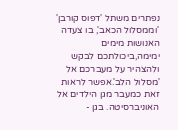נפתרים משתל 'דפוס קורבן' 'וממסלול הכאב', בו צעדה האנושות מימים ימימה,ביכולתכם לבקש ולהצהיר על מעברכם אל 'מסלול הלב'.אפשר לראות זאת כמעבר מגן הילדים אל האוניברסיטה. בגן -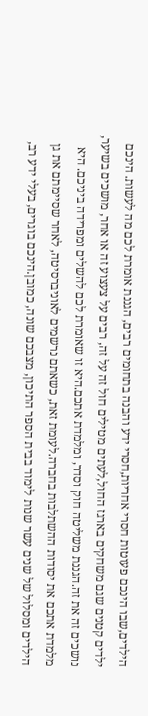הילדים,שבו הינכם פעוטות חסרי אחריות,חסרי ידע והבנה בתחומים רבים, הגננת אומרת לכם מה לעשות. הינכם ילדים קטנים שגם משחקים בארגז החול,לעתים מטילים חול זה על זה, רבים על צעצוע זה או אחר, מושכים בשיער, נושכים זה את זה.הגננת משליטה חוק וסדר, ומלמדת אתכם.היא זו שאומרת לכם להשלים ומפרידה ביניכם. היא מלמדת אתכם את יסודות ההשתלבות בחברה.לעומת זאת, כשאתם נרשמים לאוניברסיטה, לאחר שסיימתם את גן הילדים ומסלול של שנים עשר שנות לימוד בבית הספר התיכון, מצבכם שונה, כמובן.הינכם בוגרים, בעלי ידע רב,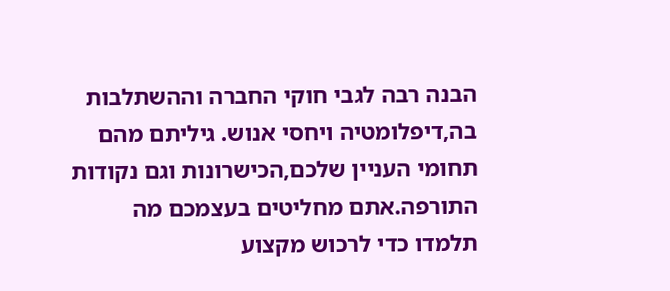הבנה רבה לגבי חוקי החברה וההשתלבות בה,דיפלומטיה ויחסי אנוש. גיליתם מהם תחומי העניין שלכם,הכישרונות וגם נקודות התורפה.אתם מחליטים בעצמכם מה תלמדו כדי לרכוש מקצוע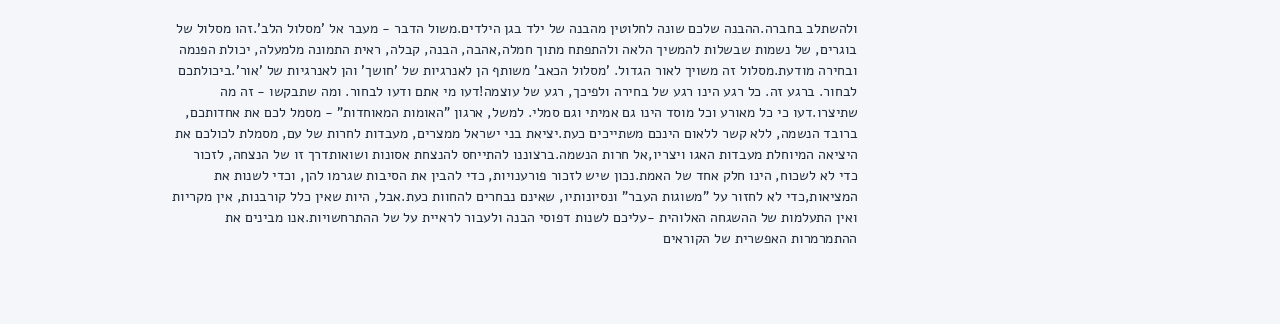ולהשתלב בחברה.ההבנה שלכם שונה לחלוטין מהבנה של ילד בגן הילדים.משול הדבר - מעבר אל 'מסלול הלב'.זהו מסלול של בוגרים, של נשמות שבשלות להמשיך הלאה ולהתפתח מתוך חמלה,אהבה, הבנה, קבלה, ראית התמונה מלמעלה, יכולת הפנמה ובחירה מודעת.מסלול זה משויך לאור הגדול. 'מסלול הכאב' משותף הן לאנרגיות של 'חושך' והן לאנרגיות של 'אור'.ביכולתכם לבחור. ברגע זה. כל רגע הינו רגע של בחירה ולפיכך, רגע של עוצמה!דעו מי אתם ודעו לבחור. ומה שתבקשו - זה מה שתיצרו.דעו כי כל מאורע וכל מוסד הינו גם אמיתי וגם סמלי. למשל, ארגון "האומות המאוחדות" - מסמל לכם את אחדותכם, ברובד הנשמה, ללא קשר ללאום הינכם משתייכים כעת.יציאת בני ישראל ממצרים, מעבדות לחרות של עם, מסמלת לכולכם את היציאה המיוחלת מעבדות האגו ויצריו,אל חרות הנשמה.ברצוננו להתייחס להנצחת אסונות ושואותדרך זו של הנצחה, לזכור כדי לא לשכוח, הינו חלק אחד של האמת.נכון שיש לזכור פורענויות, כדי להבין את הסיבות שגרמו להן, וכדי לשנות את המציאות,כדי לא לחזור על "משוגות העבר" ונסיונותיו, שאינם נבחרים להחוות כעת.אבל, היות שאין כלל קורבנות, אין מקריות ואין התעלמות של ההשגחה האלוהית -עליכם לשנות דפוסי הבנה ולעבור לראיית על של ההתרחשויות.אנו מבינים את ההתמרמרות האפשרית של הקוראים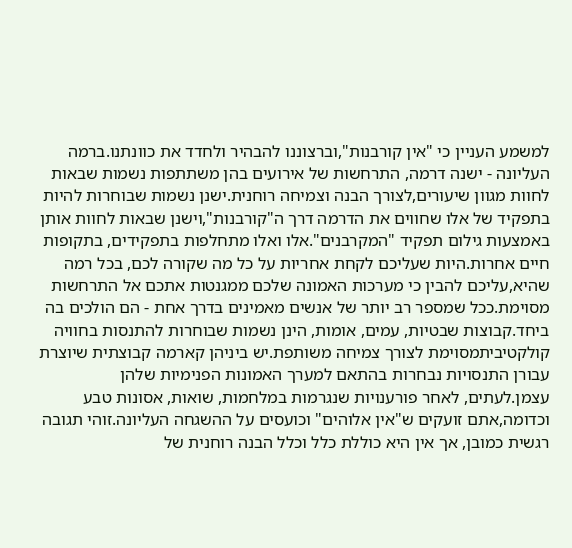למשמע העניין כי "אין קורבנות",וברצוננו להבהיר ולחדד את כוונתנו.ברמה העליונה - ישנה דרמה, התרחשות של אירועים בהן משתתפות נשמות שבאות לחוות מגוון שיעורים,לצורך הבנה וצמיחה רוחנית.ישנן נשמות שבוחרות להיות בתפקיד של אלו שחווים את הדרמה דרך ה"קורבנות",וישנן שבאות לחוות אותן באמצעות גילום תפקיד "המקרבנים".אלו ואלו מתחלפות בתפקידים, בתקופות חיים אחרות.היות שעליכם לקחת אחריות על כל מה שקורה לכם, בכל רמה שהיא,עליכם להבין כי מערכות האמונה שלכם ממגנטות אתכם אל התרחשות מסוימת.ככל שמספר רב יותר של אנשים מאמינים בדרך אחת - הם הולכים בה ביחד.קבוצות שבטיות, עמים, אומות, הינן נשמות שבוחרות להתנסות בחוויה קולקטיביתמסוימת לצורך צמיחה משותפת.יש ביניהן קארמה קבוצתית שיוצרת עבורן התנסויות נבחרות בהתאם למערך האמונות הפנימיות שלהן עצמן.לעתים, לאחר פורענויות שנגרמות במלחמות, שואות, אסונות טבע וכדומה,אתם זועקים ש"אין אלוהים" וכועסים על ההשגחה העליונה.זוהי תגובה רגשית כמובן, אך אין היא כוללת כלל וכלל הבנה רוחנית של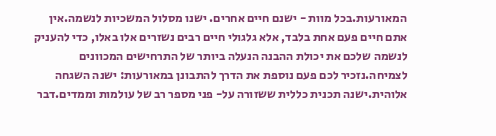המאורעות.בכל מוות - ישנם חיים אחרים. ישנו מסלול המשכיות לנשמה.אין אתם חיים פעם אחת בלבד, אלא גלגולי חיים רבים נשזרים אלו באלו, כדי להעניק לנשמה שלכם את יכולת ההבנה הנעלה ביותר של התרחישים המכוונים לצמיחה.נזכיר לכם פעם נוספת את הדרך להתבונן במאורעות: ישנה השגחה אלוהית.ישנה תכנית כללית ששזורה על- פני מספר רב של עולמות וממדים.דבר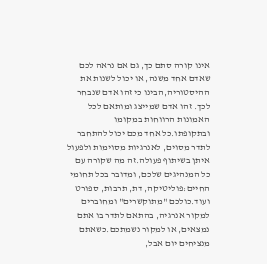אינו קורה סתם כך, גם אם נראה לכם שאדם אחד משנה, או יכול לשנות את ההיסטוריה,הבינו כי זהו אדם שנבחר לכך. זהו אדם שמייצג ומותאם לכל האמונות הרווחות במקומו ובתקופתו.כל אחד מכם יכול להתחבר לתדר מסוים, לאנרגיות מסוימות ולפעול איתן בשיתוף פעולה.זה מה שקורה עם כל המנהיגים שלכם, ומדובר בכל תחומי החיים:פוליטיקה, דת, תרבות, ספורט ועוד.כולכם "מתוקשרים" ומחוברים למקור אנרגיה, בהתאם לתדר בו אתם נמצאים, או למקור נשמתכם.כשאתם מנציחים יום אבל,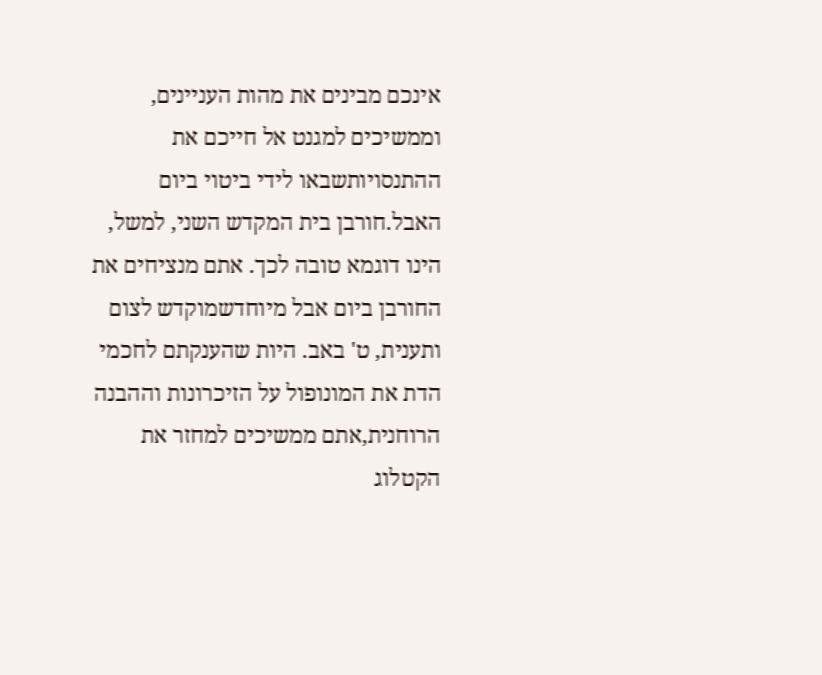אינכם מבינים את מהות העניינים, וממשיכים למגנט אל חייכם את ההתנסויותשבאו לידי ביטוי ביום האבל.חורבן בית המקדש השני, למשל, הינו דוגמא טובה לכך. אתם מנציחים את החורבן ביום אבל מיוחדשמוקדש לצום ותענית, ט' באב. היות שהענקתם לחכמי הדת את המונופול על הזיכרונות וההבנה הרוחנית,אתם ממשיכים למחזר את הקטלוג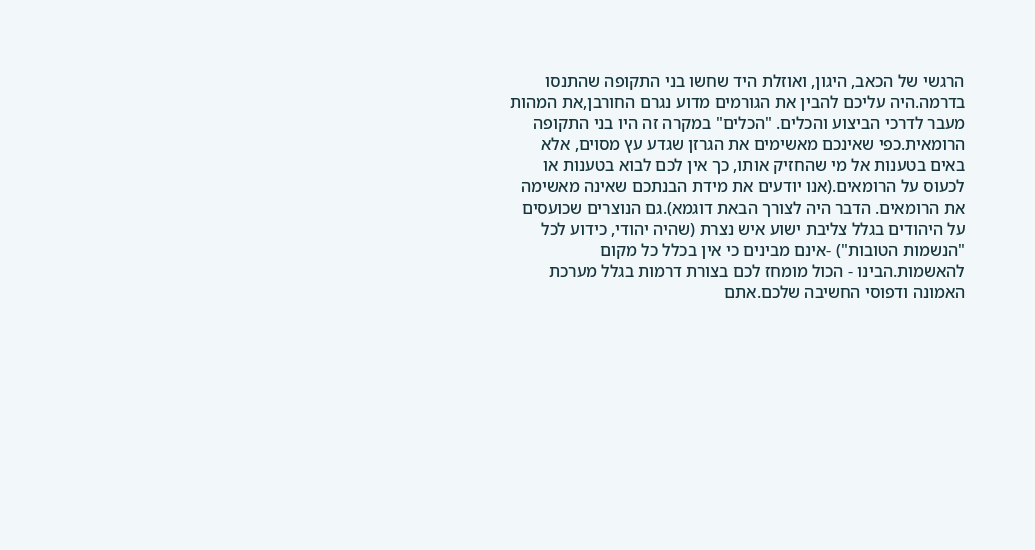הרגשי של הכאב, היגון, ואוזלת היד שחשו בני התקופה שהתנסו בדרמה.היה עליכם להבין את הגורמים מדוע נגרם החורבן,את המהות מעבר לדרכי הביצוע והכלים. "הכלים" במקרה זה היו בני התקופה הרומאית.כפי שאינכם מאשימים את הגרזן שגדע עץ מסוים, אלא באים בטענות אל מי שהחזיק אותו, כך אין לכם לבוא בטענות או לכעוס על הרומאים.(אנו יודעים את מידת הבנתכם שאינה מאשימה את הרומאים. הדבר היה לצורך הבאת דוגמא).גם הנוצרים שכועסים על היהודים בגלל צליבת ישוע איש נצרת (שהיה יהודי, כידוע לכל "הנשמות הטובות") -אינם מבינים כי אין בכלל כל מקום להאשמות.הבינו - הכול מומחז לכם בצורת דרמות בגלל מערכת האמונה ודפוסי החשיבה שלכם.אתם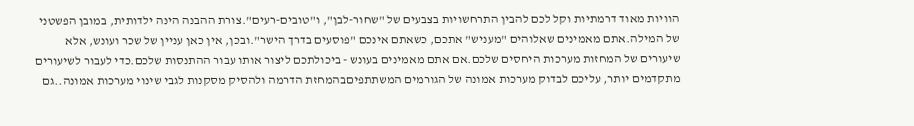הוויות מאוד דרמתיות וקל לכם להבין התרחשויות בצבעים של "שחור-לבן", ו"טובים-רעים".צורת ההבנה הינה ילדותית, במובן הפשטני של המילה.אתם מאמינים שאלוהים "מעניש" אתכם, כשאתם אינכם "פוסעים בדרך הישר".ובכן, אין כאן עניין של שכר ועונש, אלא שיעורים של המחזות מערכות היחסים שלכם.אם אתם מאמינים בעונש - ביכולתכם ליצור אותו עבור ההתנסות שלכם.כדי לעבור לשיעורים מתקדמים יותר, עליכם לבדוק מערכות אמונה של הגורמים המשתתפיםבהמחזת הדרמה ולהסיק מסקנות לגבי שינוי מערכות אמונה..גם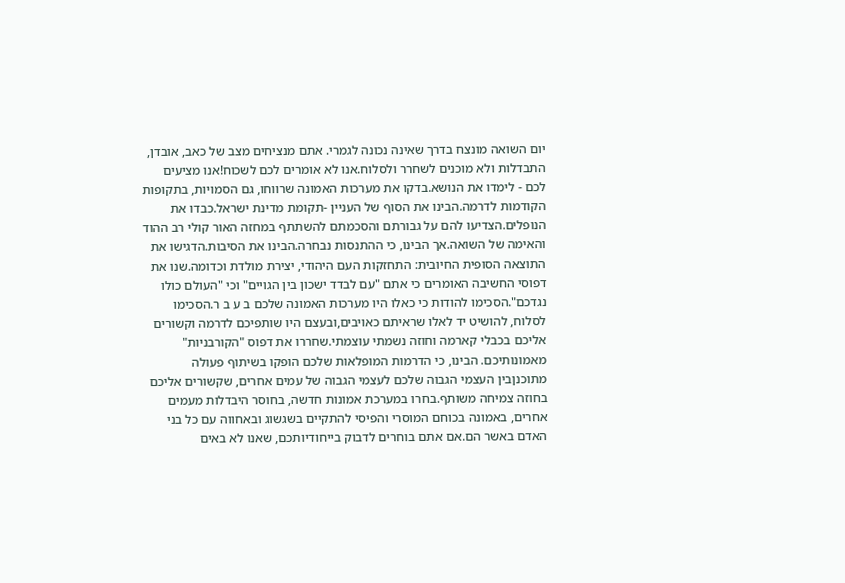יום השואה מונצח בדרך שאינה נכונה לגמרי. אתם מנציחים מצב של כאב, אובדן, התבדלות ולא מוכנים לשחרר ולסלוח.אנו לא אומרים לכם לשכוח!אנו מציעים לכם - לימדו את הנושא.בדקו את מערכות האמונה שרווחו, גם הסמויות, בתקופות הקודמות לדרמה.הבינו את הסוף של העניין -תקומת מדינת ישראל.כבדו את הנופלים.הצדיעו להם על גבורתם והסכמתם להשתתף במחזה האור קולי רב ההוד והאימה של השואה.אך הבינו, כי ההתנסות נבחרה.הבינו את הסיבות.הדגישו את התוצאה הסופית החיובית: התחזקות העם היהודי, יצירת מולדת וכדומה.שנו את דפוסי החשיבה האומרים כי אתם "עם לבדד ישכון בין הגויים" וכי "העולם כולו נגדכם".הסכימו להודות כי כאלו היו מערכות האמונה שלכם ב ע ב ר.הסכימו לסלוח, להושיט יד לאלו שראיתם כאויבים,ובעצם היו שותפיכם לדרמה וקשורים אליכם בכבלי קארמה וחוזה נשמתי עוצמתי.שחררו את דפוס "הקורבניות" מאמונותיכם. הבינו, כי הדרמות המופלאות שלכם הופקו בשיתוף פעולה מתוכנןבין העצמי הגבוה שלכם לעצמי הגבוה של עמים אחרים, שקשורים אליכם בחוזה צמיחה משותף.בחרו במערכת אמונות חדשה, בחוסר היבדלות מעמים אחרים, באמונה בכוחם המוסרי והפיסי להתקיים בשגשוג ובאחווה עם כל בני האדם באשר הם.אם אתם בוחרים לדבוק בייחודיותכם, שאנו לא באים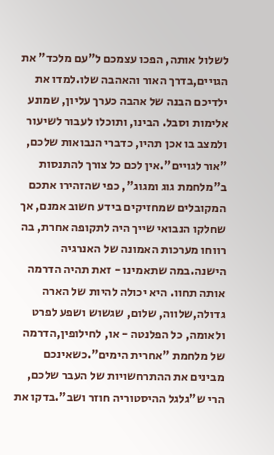לשלול אותה, הפכו עצמכם ל"עם מלכד" את הגויים,בדרך האור והאהבה שלו.למדו את ילדיכם הבנה של אהבה כערך עליון, שמונע אלימות וסבל. הבינו, ותוכלו לעבור לשיעור ולמצב בו אכן תהיו, כדברי הנבואות שלכם, "אור לגויים".אין לכם כל צורך להתנסות ב"מלחמת גוג ומגוג", כפי שהזהירו אתכם המקובלים שמחזיקים בידע חשוב אמנם, אך שחלקו הנבואי שייך היה לתקופה אחרת, בה רווחו מערכות האמונה של האנרגיה הישנה.במה שתאמינו - זאת תהיה הדרמה אותה תחוו. היא יכולה להיות של הארה גדולה,שלווה, שלום, שגשוש ושפע לפרט ולאומה, כל הפלנטה - או, לחילופין,הדרמה של מלחמת "אחרית הימים".כשאינכם מבינים את ההתרחשויות של העבר שלכם, הרי ש"גלגל ההיסטוריה חוזר ושב".בדקו את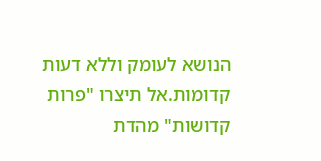הנושא לעומק וללא דעות קדומות.אל תיצרו "פרות קדושות" מהדת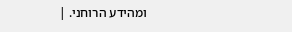ומהידע הרוחני. |